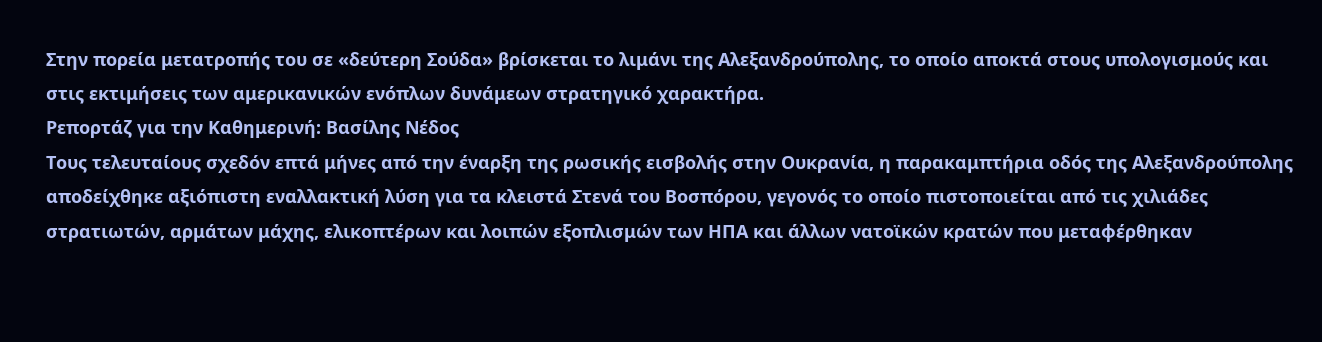Στην πορεία μετατροπής του σε «δεύτερη Σούδα» βρίσκεται το λιμάνι της Αλεξανδρούπολης, το οποίο αποκτά στους υπολογισμούς και στις εκτιμήσεις των αμερικανικών ενόπλων δυνάμεων στρατηγικό χαρακτήρα.
Ρεπορτάζ για την Καθημερινή: Βασίλης Νέδος
Τους τελευταίους σχεδόν επτά μήνες από την έναρξη της ρωσικής εισβολής στην Ουκρανία, η παρακαμπτήρια οδός της Αλεξανδρούπολης αποδείχθηκε αξιόπιστη εναλλακτική λύση για τα κλειστά Στενά του Βοσπόρου, γεγονός το οποίο πιστοποιείται από τις χιλιάδες στρατιωτών, αρμάτων μάχης, ελικοπτέρων και λοιπών εξοπλισμών των ΗΠΑ και άλλων νατοϊκών κρατών που μεταφέρθηκαν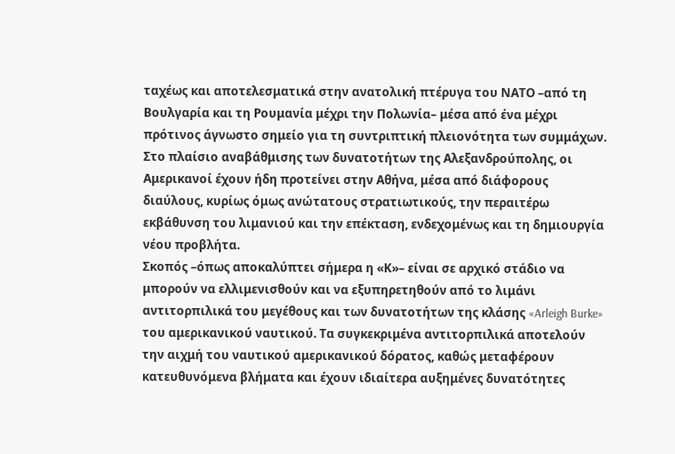ταχέως και αποτελεσματικά στην ανατολική πτέρυγα του ΝΑΤΟ –από τη Βουλγαρία και τη Ρουμανία μέχρι την Πολωνία– μέσα από ένα μέχρι πρότινος άγνωστο σημείο για τη συντριπτική πλειονότητα των συμμάχων.
Στο πλαίσιο αναβάθμισης των δυνατοτήτων της Αλεξανδρούπολης, οι Αμερικανοί έχουν ήδη προτείνει στην Αθήνα, μέσα από διάφορους διαύλους, κυρίως όμως ανώτατους στρατιωτικούς, την περαιτέρω εκβάθυνση του λιμανιού και την επέκταση, ενδεχομένως και τη δημιουργία νέου προβλήτα.
Σκοπός –όπως αποκαλύπτει σήμερα η «Κ»– είναι σε αρχικό στάδιο να μπορούν να ελλιμενισθούν και να εξυπηρετηθούν από το λιμάνι αντιτορπιλικά του μεγέθους και των δυνατοτήτων της κλάσης «Arleigh Burke» του αμερικανικού ναυτικού. Τα συγκεκριμένα αντιτορπιλικά αποτελούν την αιχμή του ναυτικού αμερικανικού δόρατος, καθώς μεταφέρουν κατευθυνόμενα βλήματα και έχουν ιδιαίτερα αυξημένες δυνατότητες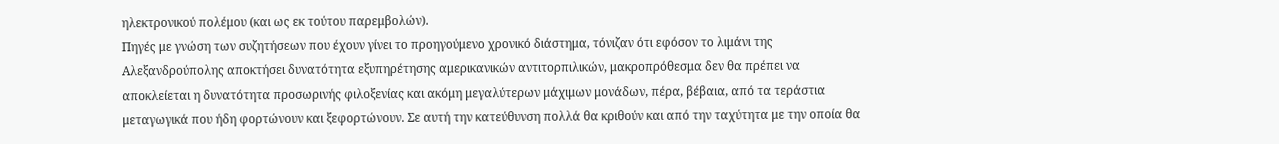ηλεκτρονικού πολέμου (και ως εκ τούτου παρεμβολών).
Πηγές με γνώση των συζητήσεων που έχουν γίνει το προηγούμενο χρονικό διάστημα, τόνιζαν ότι εφόσον το λιμάνι της Αλεξανδρούπολης αποκτήσει δυνατότητα εξυπηρέτησης αμερικανικών αντιτορπιλικών, μακροπρόθεσμα δεν θα πρέπει να αποκλείεται η δυνατότητα προσωρινής φιλοξενίας και ακόμη μεγαλύτερων μάχιμων μονάδων, πέρα, βέβαια, από τα τεράστια μεταγωγικά που ήδη φορτώνουν και ξεφορτώνουν. Σε αυτή την κατεύθυνση πολλά θα κριθούν και από την ταχύτητα με την οποία θα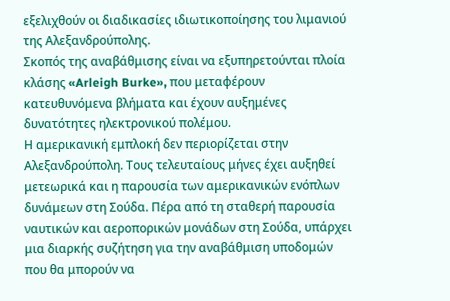εξελιχθούν οι διαδικασίες ιδιωτικοποίησης του λιμανιού της Αλεξανδρούπολης.
Σκοπός της αναβάθμισης είναι να εξυπηρετούνται πλοία κλάσης «Arleigh Burke», που μεταφέρουν κατευθυνόμενα βλήματα και έχουν αυξημένες δυνατότητες ηλεκτρονικού πολέμου.
Η αμερικανική εμπλοκή δεν περιορίζεται στην Αλεξανδρούπολη. Τους τελευταίους μήνες έχει αυξηθεί μετεωρικά και η παρουσία των αμερικανικών ενόπλων δυνάμεων στη Σούδα. Πέρα από τη σταθερή παρουσία ναυτικών και αεροπορικών μονάδων στη Σούδα, υπάρχει μια διαρκής συζήτηση για την αναβάθμιση υποδομών που θα μπορούν να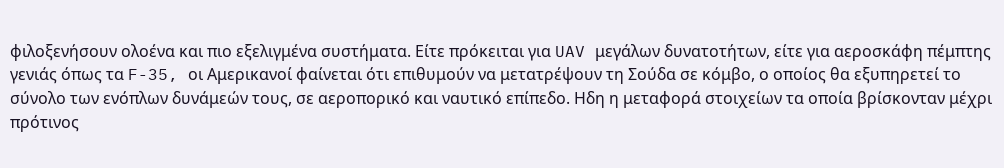φιλοξενήσουν ολοένα και πιο εξελιγμένα συστήματα. Είτε πρόκειται για UAV μεγάλων δυνατοτήτων, είτε για αεροσκάφη πέμπτης γενιάς όπως τα F-35, οι Αμερικανοί φαίνεται ότι επιθυμούν να μετατρέψουν τη Σούδα σε κόμβο, ο οποίος θα εξυπηρετεί το σύνολο των ενόπλων δυνάμεών τους, σε αεροπορικό και ναυτικό επίπεδο. Ηδη η μεταφορά στοιχείων τα οποία βρίσκονταν μέχρι πρότινος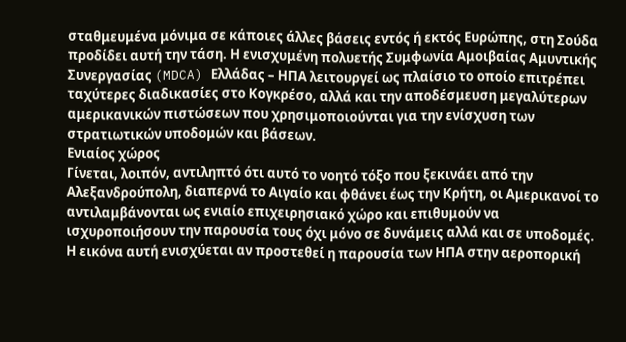σταθμευμένα μόνιμα σε κάποιες άλλες βάσεις εντός ή εκτός Ευρώπης, στη Σούδα προδίδει αυτή την τάση. Η ενισχυμένη πολυετής Συμφωνία Αμοιβαίας Αμυντικής Συνεργασίας (MDCA) Ελλάδας – ΗΠΑ λειτουργεί ως πλαίσιο το οποίο επιτρέπει ταχύτερες διαδικασίες στο Κογκρέσο, αλλά και την αποδέσμευση μεγαλύτερων αμερικανικών πιστώσεων που χρησιμοποιούνται για την ενίσχυση των στρατιωτικών υποδομών και βάσεων.
Ενιαίος χώρος
Γίνεται, λοιπόν, αντιληπτό ότι αυτό το νοητό τόξο που ξεκινάει από την Αλεξανδρούπολη, διαπερνά το Αιγαίο και φθάνει έως την Κρήτη, οι Αμερικανοί το αντιλαμβάνονται ως ενιαίο επιχειρησιακό χώρο και επιθυμούν να ισχυροποιήσουν την παρουσία τους όχι μόνο σε δυνάμεις αλλά και σε υποδομές. Η εικόνα αυτή ενισχύεται αν προστεθεί η παρουσία των ΗΠΑ στην αεροπορική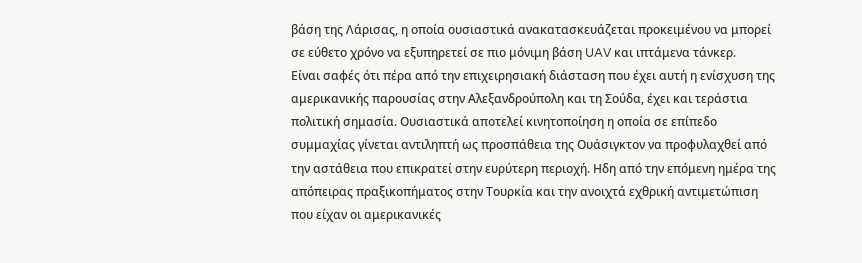βάση της Λάρισας, η οποία ουσιαστικά ανακατασκευάζεται προκειμένου να μπορεί σε εύθετο χρόνο να εξυπηρετεί σε πιο μόνιμη βάση UAV και ιπτάμενα τάνκερ.
Είναι σαφές ότι πέρα από την επιχειρησιακή διάσταση που έχει αυτή η ενίσχυση της αμερικανικής παρουσίας στην Αλεξανδρούπολη και τη Σούδα, έχει και τεράστια πολιτική σημασία. Ουσιαστικά αποτελεί κινητοποίηση η οποία σε επίπεδο συμμαχίας γίνεται αντιληπτή ως προσπάθεια της Ουάσιγκτον να προφυλαχθεί από την αστάθεια που επικρατεί στην ευρύτερη περιοχή. Ηδη από την επόμενη ημέρα της απόπειρας πραξικοπήματος στην Τουρκία και την ανοιχτά εχθρική αντιμετώπιση που είχαν οι αμερικανικές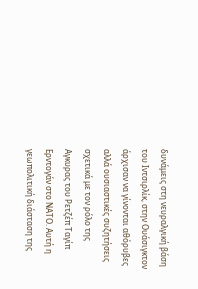δυνάμεις στη νευραλγική βάση του Ιντσιρλίκ, στην Ουάσιγκτον άρχισαν να γίνονται αθόρυβες αλλά ουσιαστικές συζητήσεις σχετικά με τον ρόλο της Αγκυρας του Ρετζέπ Ταγίπ Ερντογάν στο ΝΑΤΟ. Αυτή η γεωπολιτική διάσταση της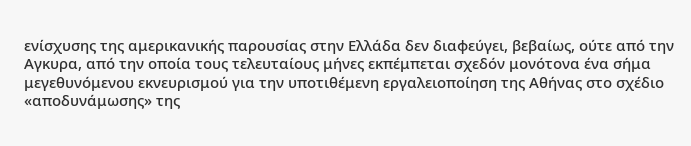ενίσχυσης της αμερικανικής παρουσίας στην Ελλάδα δεν διαφεύγει, βεβαίως, ούτε από την Αγκυρα, από την οποία τους τελευταίους μήνες εκπέμπεται σχεδόν μονότονα ένα σήμα μεγεθυνόμενου εκνευρισμού για την υποτιθέμενη εργαλειοποίηση της Αθήνας στο σχέδιο «αποδυνάμωσης» της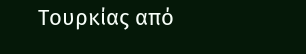Τουρκίας από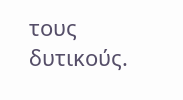τους δυτικούς.